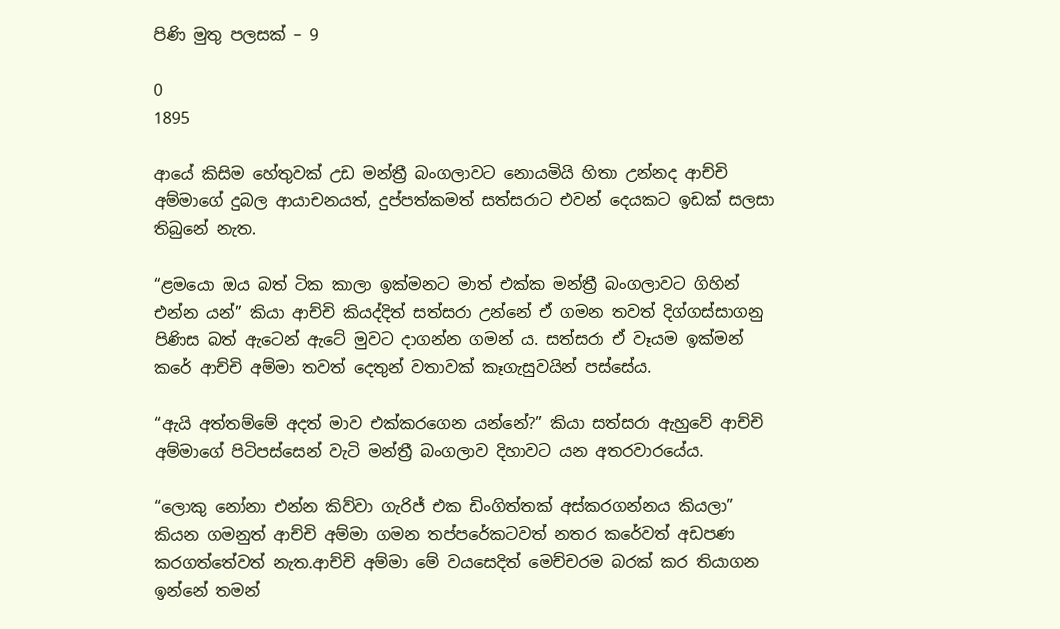පිණි මුතු පලසක් – 9

0
1895

ආයේ කිසිම හේතුවක් උඩ මන්ත්‍රී බංගලාවට නොයමියි හිතා උන්නද ආච්චි අම්මාගේ දුබල ආයාචනයත්, දුප්පත්කමත් සත්සරාට එවන් දෙයකට ඉඩක් සලසා තිබුනේ නැත.

“ළමයො ඔය බත් ටික කාලා ඉක්මනට මාත් එක්ක මන්ත්‍රී බංගලාවට ගිහින් එන්න යන්” කියා ආච්චි කියද්දිත් සත්සරා උන්නේ ඒ ගමන තවත් දිග්ගස්සාගනු පිණිස බත් ඇටෙන් ඇටේ මුවට දාගන්න ගමන් ය. සත්සරා ඒ වෑයම ඉක්මන් කරේ ආච්චි අම්මා තවත් දෙතුන් වතාවක් කෑගැසුවයින් පස්සේය.

“ඇයි අත්තම්මේ අදත් මාව එක්කරගෙන යන්නේ?” කියා සත්සරා ඇහුවේ ආච්චි අම්මාගේ පිටිපස්සෙන් වැටි මන්ත්‍රී බංගලාව දිහාවට යන අතරවාරයේය.

“ලොකු නෝනා එන්න කිව්වා ගැරිජ් එක ඩිංගිත්තක් අස්කරගන්නය කියලා” කියන ගමනුත් ආච්චි අම්මා ගමන තප්පරේකටවත් නතර කරේවත් අඩපණ කරගත්තේවත් නැත.ආච්චි අම්මා මේ වයසෙදිත් මෙච්චරම බරක් කර තියාගන ඉන්නේ තමන්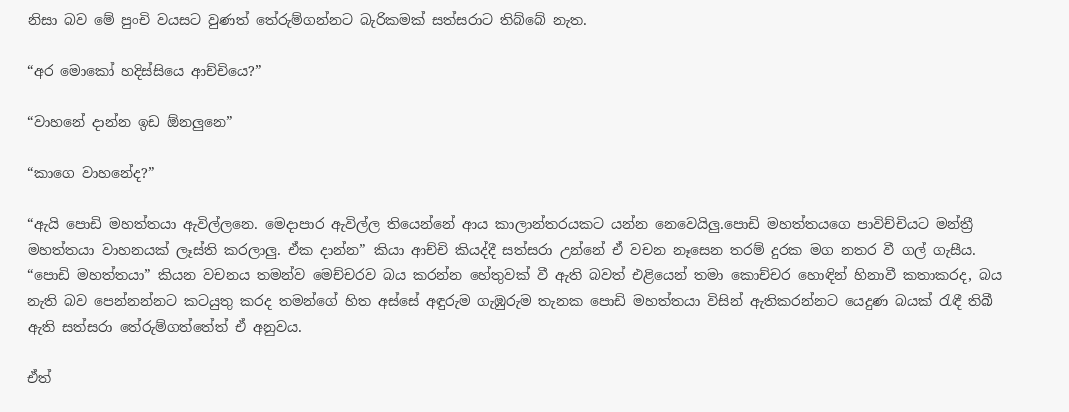නිසා බව මේ පුංචි වයසට වුණත් තේරුම්ගන්නට බැරිකමක් සත්සරාට තිබ්බේ නැත.

“අර මොකෝ හදිස්සියෙ ආච්චියෙ?”

“වාහනේ දාන්න ඉඩ ඕනලුනෙ”

“කාගෙ වාහනේද?”

“ඇයි පොඩි මහත්තයා ඇවිල්ලනෙ. මෙදාපාර ඇවිල්ල තියෙන්නේ ආය කාලාන්තරයකට යන්න නෙවෙයිලු.පොඩි මහත්තයගෙ පාවිච්චියට මන්ත්‍රී මහත්තයා වාහනයක් ලෑස්ති කරලාලු. ඒක දාන්න” කියා ආච්චි කියද්දී සත්සරා උන්නේ ඒ වචන නෑසෙන තරම් දුරක මග නතර වී ගල් ගැසීය. “පොඩි මහත්තයා” කියන වචනය තමන්ව මෙච්චරව බය කරන්න හේතුවක් වී ඇති බවත් එළියෙන් තමා කොච්චර හොඳින් හිනාවී කතාකරද, බය නැති බව පෙන්නන්නට කටයුතු කරද තමන්ගේ හිත අස්සේ අඳුරුම ගැඹුරුම තැනක පොඩි මහත්තයා විසින් ඇතිකරන්නට යෙදුණ බයක් රැඳී තිබී ඇති සත්සරා තේරුම්ගත්තේත් ඒ අනුවය.

ඒත්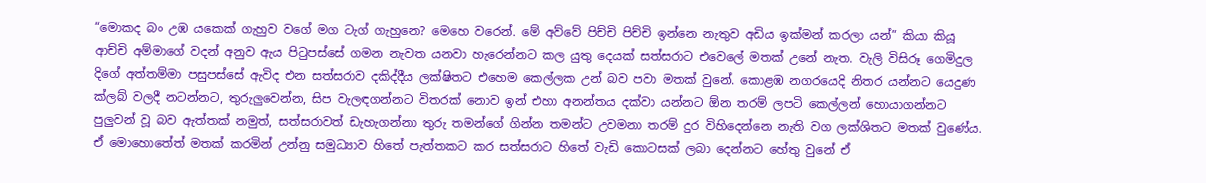“මොකද බං උඹ යකෙක් ගැහුව වගේ මග ටැග් ගැහුනෙ? මෙහෙ වරෙන්. මේ අව්වේ පිච්චි පිච්චි ඉන්නෙ නැතුව අඩිය ඉක්මන් කරලා යන්” කියා කියූ ආච්චි අම්මාගේ වදන් අනුව ඇය පිටුපස්සේ ගමන නැවත යනවා හැරෙන්නට කල යුතු දෙයක් සත්සරාට එවෙලේ මතක් උනේ නැත. වැලි විසිරූ ගෙමිදුල දිගේ අත්තම්මා පසුපස්සේ ඇවිද එන සත්සරාව දකිද්දීය ලක්ෂිතට එහෙම කෙල්ලක උන් බව පවා මතක් වුනේ. කොළඹ නගරයෙදි නිතර යන්නට යෙදුණ ක්ලබ් වලදී නටන්නට, තුරුලුවෙන්න, සිප වැලඳගන්නට විතරක් නොව ඉන් එහා අනන්තය දක්වා යන්නට ඕන තරම් ලපටි කෙල්ලන් හොයාගන්නට පුලුවන් වූ බව ඇත්තක් නමුත්, සත්සරාවත් ඩැහැගන්නා තුරු තමන්ගේ ගින්න තමන්ට උවමනා තරම් දුර විහිදෙන්නෙ නැති වග ලක්ශිතට මතක් වුණේය. ඒ මොහොතේත් මතක් කරමින් උන්නු සමුධ්‍යාව හිතේ පැත්තකට කර සත්සරාට හිතේ වැඩි කොටසක් ලබා දෙන්නට හේතු වුනේ ඒ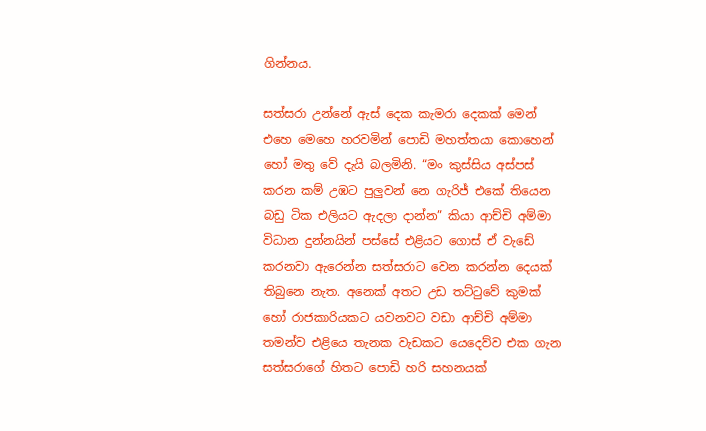ගින්නය.

සත්සරා උන්නේ ඇස් දෙක කැමරා දෙකක් මෙන් එහෙ මෙහෙ හරවමින් පොඩි මහත්තයා කොහෙන් හෝ මතු වේ දැයි බලමිනි. “මං කුස්සිය අස්පස් කරන කම් උඹට පුලුවන් නෙ ගැරිජ් එකේ තියෙන බඩු ටික එලියට ඇදලා දාන්න” කියා ආච්චි අම්මා විධාන දුන්නයින් පස්සේ එළියට ගොස් ඒ වැඩේ කරනවා ඇරෙන්න සත්සරාට වෙන කරන්න දෙයක් තිබුනෙ නැත. අනෙක් අතට උඩ තට්ටුවේ කුමක් හෝ රාජකාරියකට යවනවට වඩා ආච්චි අම්මා තමන්ව එළියෙ තැනක වැඩකට යෙදෙව්ව එක ගැන සත්සරාගේ හිතට පොඩි හරි සහනයක්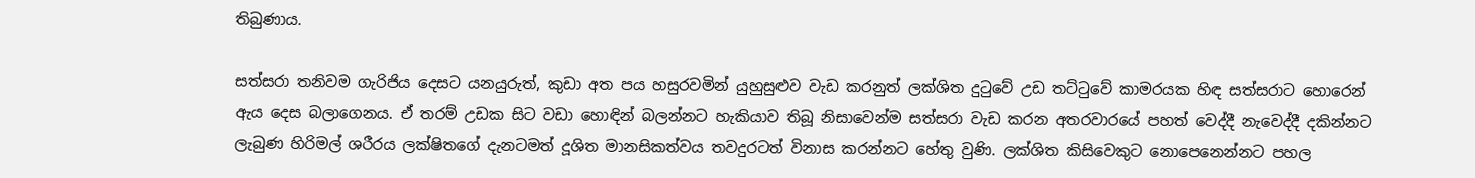තිබුණාය.

සත්සරා තනිවම ගැරිජිය දෙසට යනයුරුත්, කුඩා අත පය හසුරවමින් යුහුසුළුව වැඩ කරනුත් ලක්ශිත දුටුවේ උඩ තට්ටුවේ කාමරයක හිඳ සත්සරාට හොරෙන් ඇය දෙස බලාගෙනය. ඒ තරම් උඩක සිට වඩා හොඳින් බලන්නට හැකියාව තිබූ නිසාවෙන්ම සත්සරා වැඩ කරන අතරවාරයේ පහත් වෙද්දී නැවෙද්දී දකින්නට ලැබුණ හිරිමල් ශරීරය ලක්ෂිතගේ දැනටමත් දූශිත මානසිකත්වය තවදුරටත් විනාස කරන්නට හේතු වුණි. ලක්ශිත කිසිවෙකුට නොපෙනෙන්නට පහල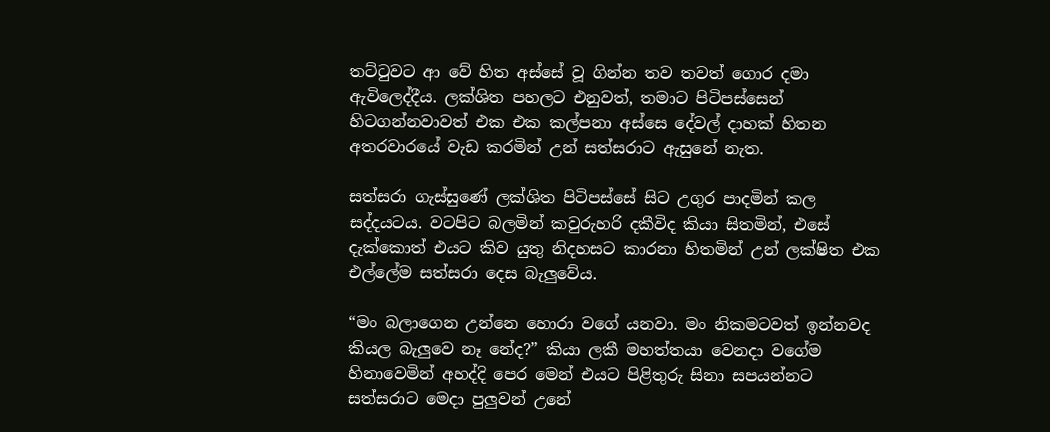තට්ටුවට ආ වේ හිත අස්සේ වූ ගින්න තව තවත් ගොර දමා ඇවිලෙද්දීය. ලක්ශිත පහලට එනුවත්, තමාට පිටිපස්සෙන් හිටගන්නවාවත් එක එක කල්පනා අස්සෙ දේවල් දාහක් හිතන අතරවාරයේ වැඩ කරමින් උන් සත්සරාට ඇසුනේ නැත.

සත්සරා ගැස්සුණේ ලක්ශිත පිටිපස්සේ සිට උගුර පාදමින් කල සද්දයටය. වටපිට බලමින් කවුරුහරි දකීවිද කියා සිතමින්, එසේ දැක්කොත් එයට කිව යුතු නිදහසට කාරනා හිතමින් උන් ලක්ෂිත එක එල්ලේම සත්සරා දෙස බැලුවේය.

“මං බලාගෙන උන්නෙ හොරා වගේ යනවා. මං නිකමටවත් ඉන්නවද කියල බැලුවෙ නෑ නේද?” කියා ලකී මහත්තයා වෙනදා වගේම හිනාවෙමින් අහද්දි පෙර මෙන් එයට පිළිතුරු සිනා සපයන්නට සත්සරාට මෙදා පුලුවන් උනේ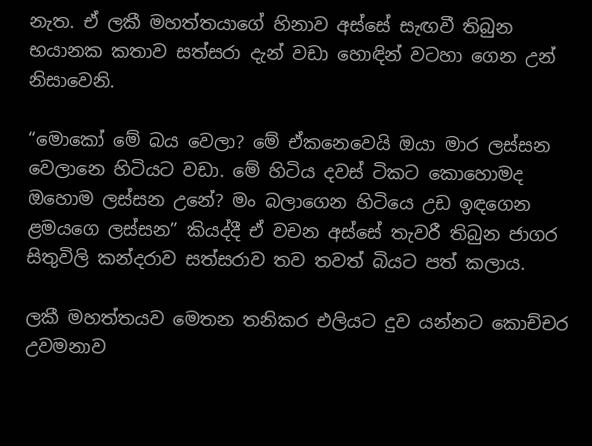නැත. ඒ ලකී මහත්තයාගේ හිනාව අස්සේ සැඟවී තිබුන භයානක කතාව සත්සරා දැන් වඩා හොඳින් වටහා ගෙන උන් නිසාවෙනි.

“මොකෝ මේ බය වෙලා? මේ ඒකනෙවෙයි ඔයා මාර ලස්සන වෙලානෙ හිටියට වඩා. මේ හිටිය දවස් ටිකට කොහොමද ඔහොම ලස්සන උනේ? මං බලාගෙන හිටියෙ උඩ ඉඳගෙන ළමයගෙ ලස්සන” කියද්දී ඒ වචන අස්සේ තැවරී තිබුන ජාගර සිතුවිලි කන්දරාව සත්සරාව තව තවත් බියට පත් කලාය.

ලකී මහත්තයව මෙතන තනිකර එලියට දුව යන්නට කොච්චර උවමනාව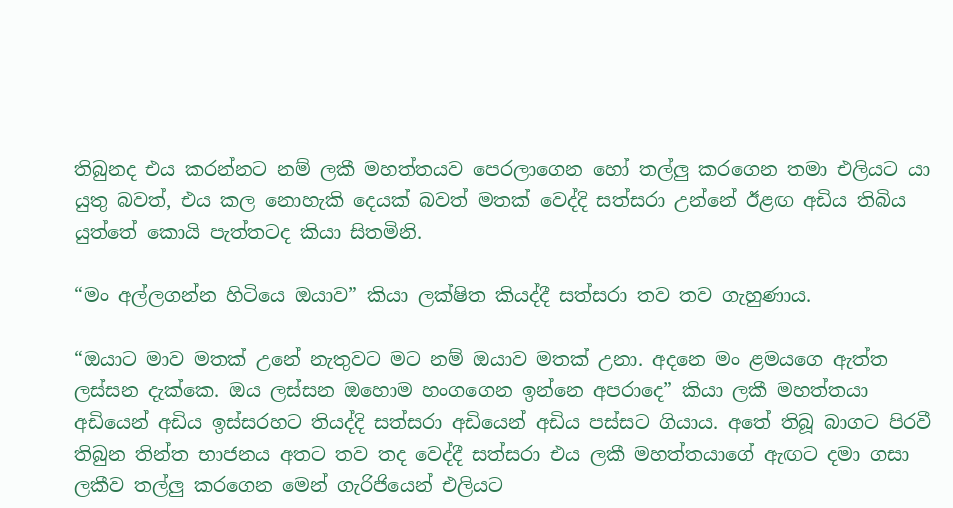තිබුනද එය කරන්නට නම් ලකී මහත්තයව පෙරලාගෙන හෝ තල්ලු කරගෙන තමා එලියට යා යුතු බවත්, එය කල නොහැකි දෙයක් බවත් මතක් වෙද්දි සත්සරා උන්නේ ඊළඟ අඩිය තිබිය යුත්තේ කොයි පැත්තටද කියා සිතමිනි.

“මං අල්ලගන්න හිටියෙ ඔයාව” කියා ලක්ෂිත කියද්දී සත්සරා තව තව ගැහුණාය.

“ඔයාට මාව මතක් උනේ නැතුවට මට නම් ඔයාව මතක් උනා. අදනෙ මං ළමයගෙ ඇත්ත ලස්සන දැක්කෙ. ඔය ලස්සන ඔහොම හංගගෙන ඉන්නෙ අපරාදෙ” කියා ලකී මහත්තයා අඩියෙන් අඩිය ඉස්සරහට තියද්දි සත්සරා අඩියෙන් අඩිය පස්සට ගියාය. අතේ තිබූ බාගට පිරවී තිබුන තින්ත භාජනය අතට තව තද වෙද්දී සත්සරා එය ලකී මහත්තයාගේ ඇඟට දමා ගසා ලකීව තල්ලු කරගෙන මෙන් ගැරිජියෙන් එලියට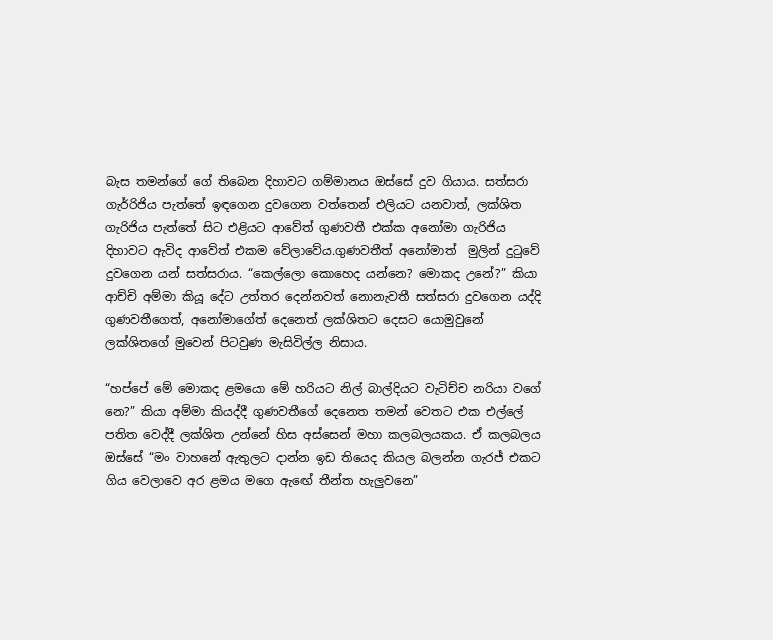බැස තමන්ගේ ගේ තිබෙන දිහාවට ගම්මානය ඔස්සේ දුව ගියාය. සත්සරා ගැර්‍රිජිය පැත්තේ ඉඳගෙන දුවගෙන වත්තෙන් එලියට යනවාත්, ලක්ශිත ගැරිජිය පැත්තේ සිට එළියට ආවේත් ගුණවතී එක්ක අනෝමා ගැරිජිය දිහාවට ඇවිද ආවේත් එකම වේලාවේය.ගුණවතීත් අනෝමාත්  මුලින් දුටුවේ දුවගෙන යන් සත්සරාය. “කෙල්ලො කොහෙද යන්නෙ? මොකද උනේ?” කියා ආච්චි අම්මා කියූ දේට උත්තර දෙන්නවත් නොනැවතී සත්සරා දුවගෙන යද්දි ගුණවතීගෙත්, අනෝමාගේත් දෙනෙත් ලක්ශිතට දෙසට යොමුවුනේ ලක්ශිතගේ මුවෙන් පිටවුණ මැසිවිල්ල නිසාය.

“හප්පේ මේ මොකද ළමයො මේ හරියට නිල් බාල්දියට වැටිච්ච නරියා වගේ නෙ?” කියා අම්මා කියද්දී ගුණවතීගේ දෙනෙත තමන් වෙතට එක එල්ලේ පතිත වෙද්දී ලක්ශිත උන්නේ හිස අස්සෙන් මහා කලබලයකය. ඒ කලබලය ඔස්සේ “මං වාහනේ ඇතුලට දාන්න ඉඩ තියෙද කියල බලන්න ගැරජ් එකට ගිය වෙලාවෙ අර ළමය මගෙ ඇඟේ තීන්ත හැලුවනෙ”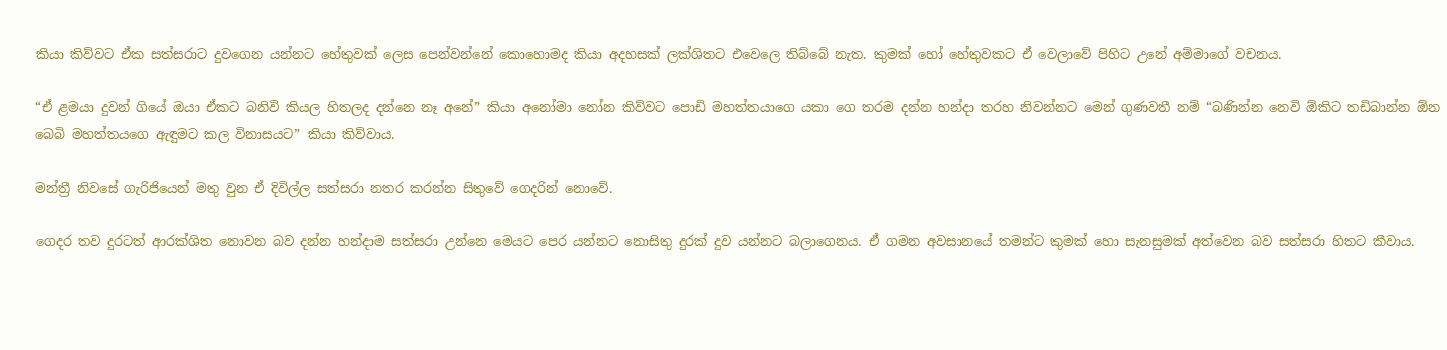කියා කිව්වට ඒක සත්සරාට දුවගෙන යන්නට හේතුවක් ලෙස පෙන්වන්නේ කොහොමද කියා අදහසක් ලක්ශිතට එවෙලෙ තිබ්බේ නැත. කුමක් හෝ හේතුවකට ඒ වෙලාවේ පිහිට උනේ අම්මාගේ වචනය.

“ඒ ළමයා දුවන් ගියේ ඔයා ඒකට බනිවි කියල හිතලද දන්නෙ නෑ අනේ” කියා අනෝමා නෝන කිව්වට පොඩි මහත්තයාගෙ යකා ගෙ තරම දන්න හන්දා තරහ නිවන්නට මෙන් ගුණවතී නම් “බණින්න නෙවි ඕකිට තඩිබාන්න ඕන බෙබි මහත්තයගෙ ඇඳුමට කල විනාසයට” කියා කිව්වාය.

මන්ත්‍රී නිවසේ ගැරිජියෙන් මතු වුන ඒ දිවිල්ල සත්සරා නතර කරන්න සිතුවේ ගෙදරින් නොවේ.

ගෙදර තව දුරටත් ආරක්ශිත නොවන බව දන්න හන්දාම සත්සරා උන්නෙ මෙයට පෙර යන්නට නොසිතු දුරක් දුව යන්නට බලාගෙනය. ඒ ගමන අවසානයේ තමන්ට කුමක් හො සැනසුමක් අත්වෙන බව සත්සරා හිතට කීවාය.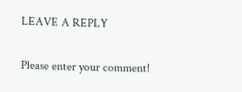LEAVE A REPLY

Please enter your comment!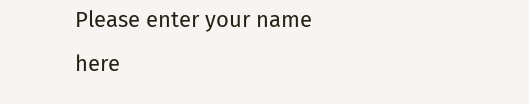Please enter your name here